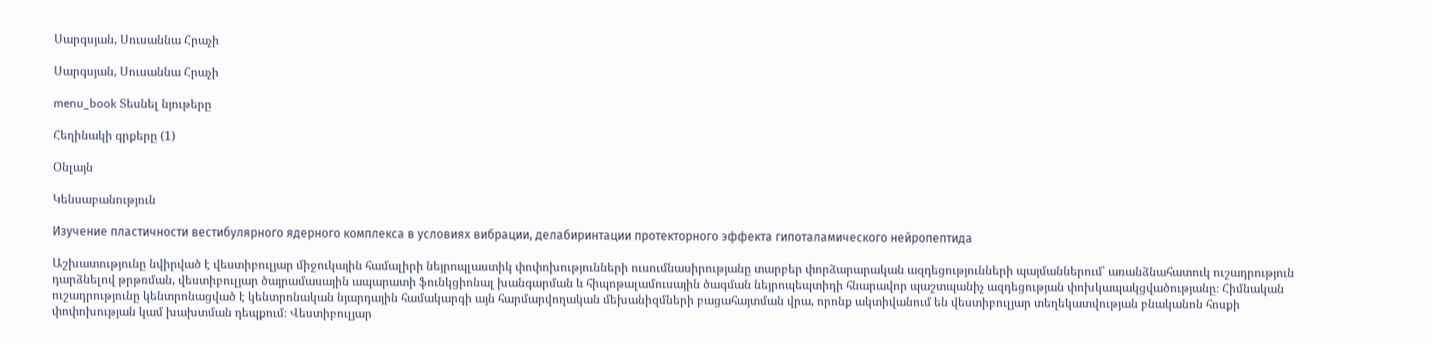Սարգսյան, Սուսաննա Հրաչի

Սարգսյան, Սուսաննա Հրաչի

menu_book Տեսնել նյութերը

Հեղինակի գրքերը (1)

Օնլայն

Կենսաբանություն

Изучение пластичности вестибулярного ядерного комплекса в условиях вибрации, делабиринтации протекторного эффекта гипоталамического нейропептида

Աշխատությունը նվիրված է վեստիբուլյար միջուկային համալիրի նեյրոպլաստիկ փոփոխությունների ուսումնասիրությանը տարբեր փորձարարական ազդեցությունների պայմաններում՝ առանձնահատուկ ուշադրություն դարձնելով թրթռման, վեստիբուլյար ծայրամասային ապարատի ֆունկցիոնալ խանգարման և հիպոթալամուսային ծագման նեյրոպեպտիդի հնարավոր պաշտպանիչ ազդեցության փոխկապակցվածությանը։ Հիմնական ուշադրությունը կենտրոնացված է կենտրոնական նյարդային համակարգի այն հարմարվողական մեխանիզմների բացահայտման վրա, որոնք ակտիվանում են վեստիբուլյար տեղեկատվության բնականոն հոսքի փոփոխության կամ խախտման դեպքում։ Վեստիբուլյար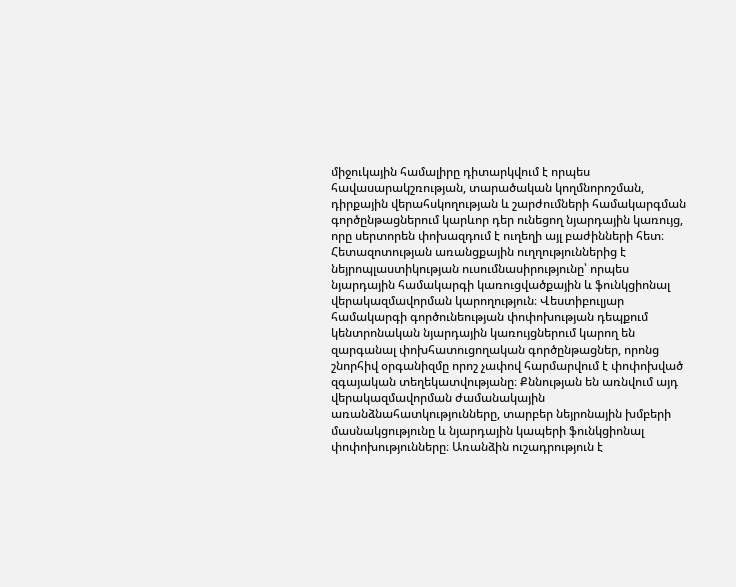միջուկային համալիրը դիտարկվում է որպես հավասարակշռության, տարածական կողմնորոշման, դիրքային վերահսկողության և շարժումների համակարգման գործընթացներում կարևոր դեր ունեցող նյարդային կառույց, որը սերտորեն փոխազդում է ուղեղի այլ բաժինների հետ։ Հետազոտության առանցքային ուղղություններից է նեյրոպլաստիկության ուսումնասիրությունը՝ որպես նյարդային համակարգի կառուցվածքային և ֆունկցիոնալ վերակազմավորման կարողություն։ Վեստիբուլյար համակարգի գործունեության փոփոխության դեպքում կենտրոնական նյարդային կառույցներում կարող են զարգանալ փոխհատուցողական գործընթացներ, որոնց շնորհիվ օրգանիզմը որոշ չափով հարմարվում է փոփոխված զգայական տեղեկատվությանը։ Քննության են առնվում այդ վերակազմավորման ժամանակային առանձնահատկությունները, տարբեր նեյրոնային խմբերի մասնակցությունը և նյարդային կապերի ֆունկցիոնալ փոփոխությունները։ Առանձին ուշադրություն է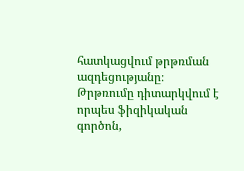հատկացվում թրթռման ազդեցությանը։ Թրթռումը դիտարկվում է որպես ֆիզիկական գործոն,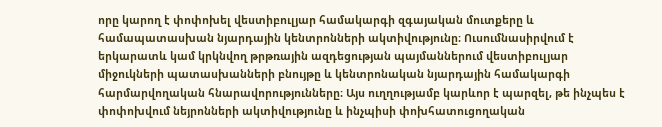որը կարող է փոփոխել վեստիբուլյար համակարգի զգայական մուտքերը և համապատասխան նյարդային կենտրոնների ակտիվությունը։ Ուսումնասիրվում է երկարատև կամ կրկնվող թրթռային ազդեցության պայմաններում վեստիբուլյար միջուկների պատասխանների բնույթը և կենտրոնական նյարդային համակարգի հարմարվողական հնարավորությունները։ Այս ուղղությամբ կարևոր է պարզել, թե ինչպես է փոփոխվում նեյրոնների ակտիվությունը և ինչպիսի փոխհատուցողական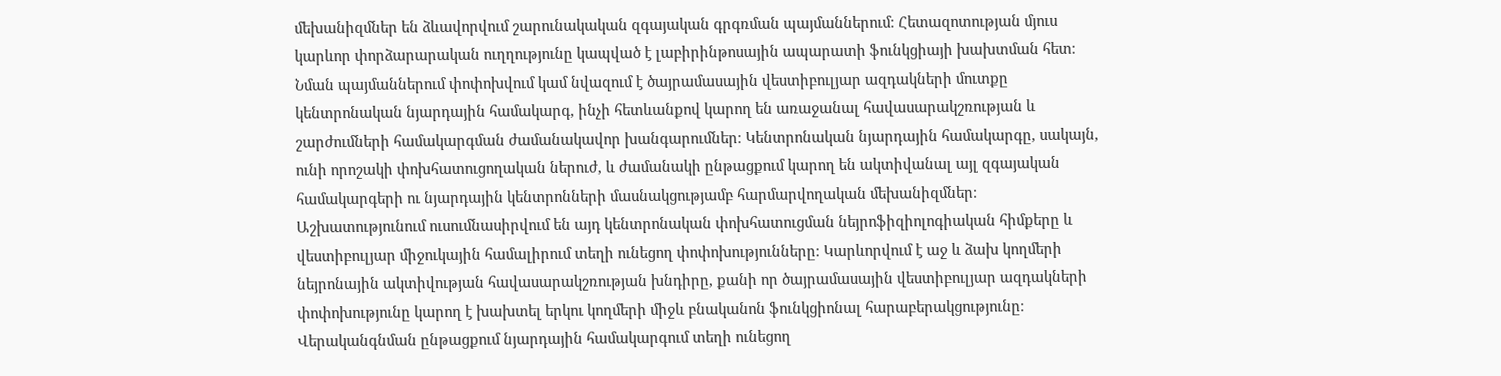մեխանիզմներ են ձևավորվում շարունակական զգայական գրգռման պայմաններում։ Հետազոտության մյուս կարևոր փորձարարական ուղղությունը կապված է լաբիրինթոսային ապարատի ֆունկցիայի խախտման հետ։ Նման պայմաններում փոփոխվում կամ նվազում է ծայրամասային վեստիբուլյար ազդակների մուտքը կենտրոնական նյարդային համակարգ, ինչի հետևանքով կարող են առաջանալ հավասարակշռության և շարժումների համակարգման ժամանակավոր խանգարումներ։ Կենտրոնական նյարդային համակարգը, սակայն, ունի որոշակի փոխհատուցողական ներուժ, և ժամանակի ընթացքում կարող են ակտիվանալ այլ զգայական համակարգերի ու նյարդային կենտրոնների մասնակցությամբ հարմարվողական մեխանիզմներ։ Աշխատությունում ուսումնասիրվում են այդ կենտրոնական փոխհատուցման նեյրոֆիզիոլոգիական հիմքերը և վեստիբուլյար միջուկային համալիրում տեղի ունեցող փոփոխությունները։ Կարևորվում է աջ և ձախ կողմերի նեյրոնային ակտիվության հավասարակշռության խնդիրը, քանի որ ծայրամասային վեստիբուլյար ազդակների փոփոխությունը կարող է խախտել երկու կողմերի միջև բնականոն ֆունկցիոնալ հարաբերակցությունը։ Վերականգնման ընթացքում նյարդային համակարգում տեղի ունեցող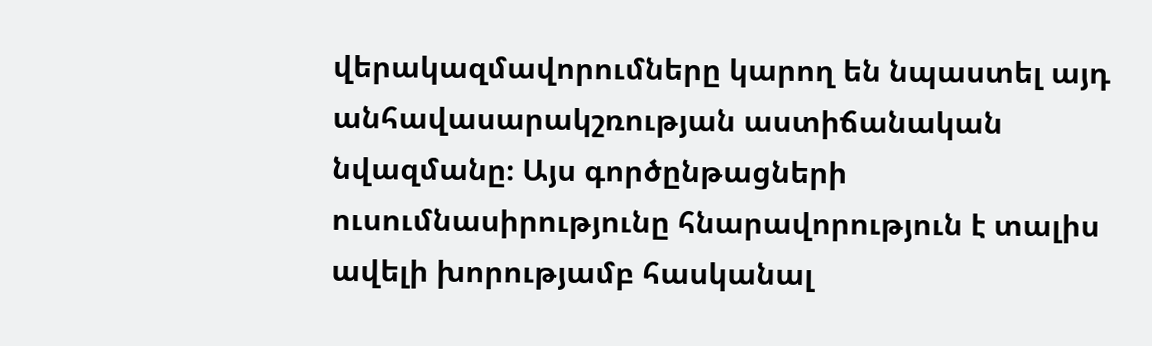վերակազմավորումները կարող են նպաստել այդ անհավասարակշռության աստիճանական նվազմանը։ Այս գործընթացների ուսումնասիրությունը հնարավորություն է տալիս ավելի խորությամբ հասկանալ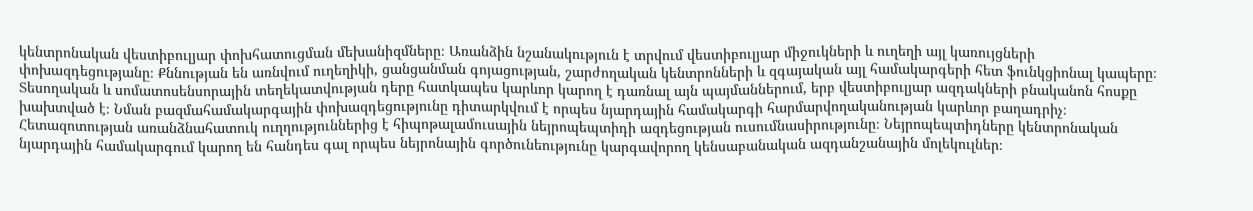կենտրոնական վեստիբուլյար փոխհատուցման մեխանիզմները։ Առանձին նշանակություն է տրվում վեստիբուլյար միջուկների և ուղեղի այլ կառույցների փոխազդեցությանը։ Քննության են առնվում ուղեղիկի, ցանցանման գոյացության, շարժողական կենտրոնների և զգայական այլ համակարգերի հետ ֆունկցիոնալ կապերը։ Տեսողական և սոմատոսենսորային տեղեկատվության դերը հատկապես կարևոր կարող է դառնալ այն պայմաններում, երբ վեստիբուլյար ազդակների բնականոն հոսքը խախտված է։ Նման բազմահամակարգային փոխազդեցությունը դիտարկվում է որպես նյարդային համակարգի հարմարվողականության կարևոր բաղադրիչ։ Հետազոտության առանձնահատուկ ուղղություններից է հիպոթալամուսային նեյրոպեպտիդի ազդեցության ուսումնասիրությունը։ Նեյրոպեպտիդները կենտրոնական նյարդային համակարգում կարող են հանդես գալ որպես նեյրոնային գործունեությունը կարգավորող կենսաբանական ազդանշանային մոլեկուլներ։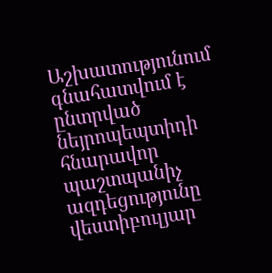Աշխատությունում գնահատվում է ընտրված նեյրոպեպտիդի հնարավոր պաշտպանիչ ազդեցությունը վեստիբուլյար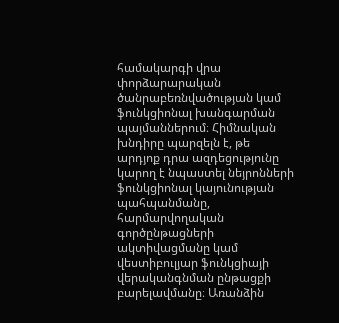համակարգի վրա փորձարարական ծանրաբեռնվածության կամ ֆունկցիոնալ խանգարման պայմաններում։ Հիմնական խնդիրը պարզելն է, թե արդյոք դրա ազդեցությունը կարող է նպաստել նեյրոնների ֆունկցիոնալ կայունության պահպանմանը, հարմարվողական գործընթացների ակտիվացմանը կամ վեստիբուլյար ֆունկցիայի վերականգնման ընթացքի բարելավմանը։ Առանձին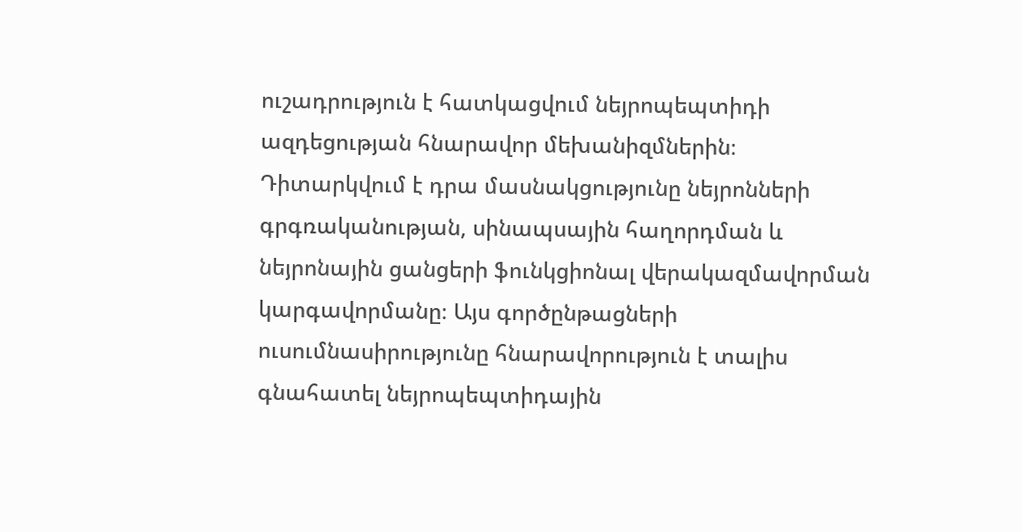ուշադրություն է հատկացվում նեյրոպեպտիդի ազդեցության հնարավոր մեխանիզմներին։ Դիտարկվում է դրա մասնակցությունը նեյրոնների գրգռականության, սինապսային հաղորդման և նեյրոնային ցանցերի ֆունկցիոնալ վերակազմավորման կարգավորմանը։ Այս գործընթացների ուսումնասիրությունը հնարավորություն է տալիս գնահատել նեյրոպեպտիդային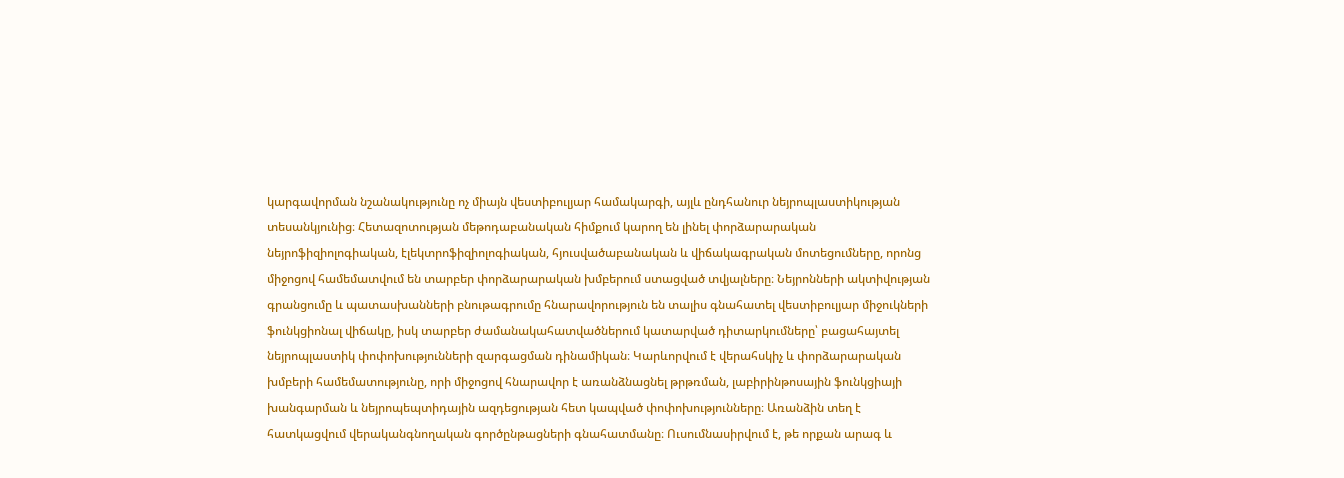կարգավորման նշանակությունը ոչ միայն վեստիբուլյար համակարգի, այլև ընդհանուր նեյրոպլաստիկության տեսանկյունից։ Հետազոտության մեթոդաբանական հիմքում կարող են լինել փորձարարական նեյրոֆիզիոլոգիական, էլեկտրոֆիզիոլոգիական, հյուսվածաբանական և վիճակագրական մոտեցումները, որոնց միջոցով համեմատվում են տարբեր փորձարարական խմբերում ստացված տվյալները։ Նեյրոնների ակտիվության գրանցումը և պատասխանների բնութագրումը հնարավորություն են տալիս գնահատել վեստիբուլյար միջուկների ֆունկցիոնալ վիճակը, իսկ տարբեր ժամանակահատվածներում կատարված դիտարկումները՝ բացահայտել նեյրոպլաստիկ փոփոխությունների զարգացման դինամիկան։ Կարևորվում է վերահսկիչ և փորձարարական խմբերի համեմատությունը, որի միջոցով հնարավոր է առանձնացնել թրթռման, լաբիրինթոսային ֆունկցիայի խանգարման և նեյրոպեպտիդային ազդեցության հետ կապված փոփոխությունները։ Առանձին տեղ է հատկացվում վերականգնողական գործընթացների գնահատմանը։ Ուսումնասիրվում է, թե որքան արագ և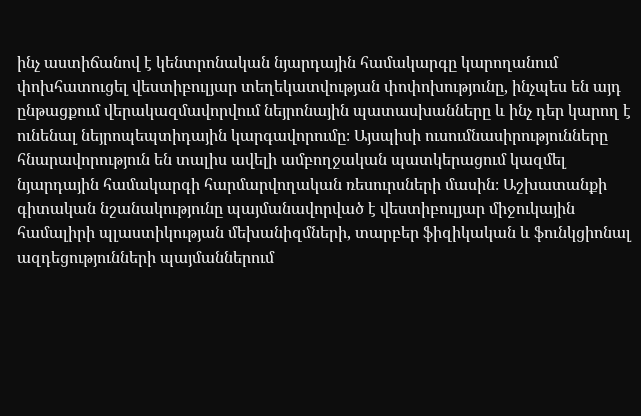ինչ աստիճանով է կենտրոնական նյարդային համակարգը կարողանում փոխհատուցել վեստիբուլյար տեղեկատվության փոփոխությունը, ինչպես են այդ ընթացքում վերակազմավորվում նեյրոնային պատասխանները և ինչ դեր կարող է ունենալ նեյրոպեպտիդային կարգավորումը։ Այսպիսի ուսումնասիրությունները հնարավորություն են տալիս ավելի ամբողջական պատկերացում կազմել նյարդային համակարգի հարմարվողական ռեսուրսների մասին։ Աշխատանքի գիտական նշանակությունը պայմանավորված է վեստիբուլյար միջուկային համալիրի պլաստիկության մեխանիզմների, տարբեր ֆիզիկական և ֆունկցիոնալ ազդեցությունների պայմաններում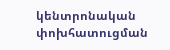կենտրոնական փոխհատուցման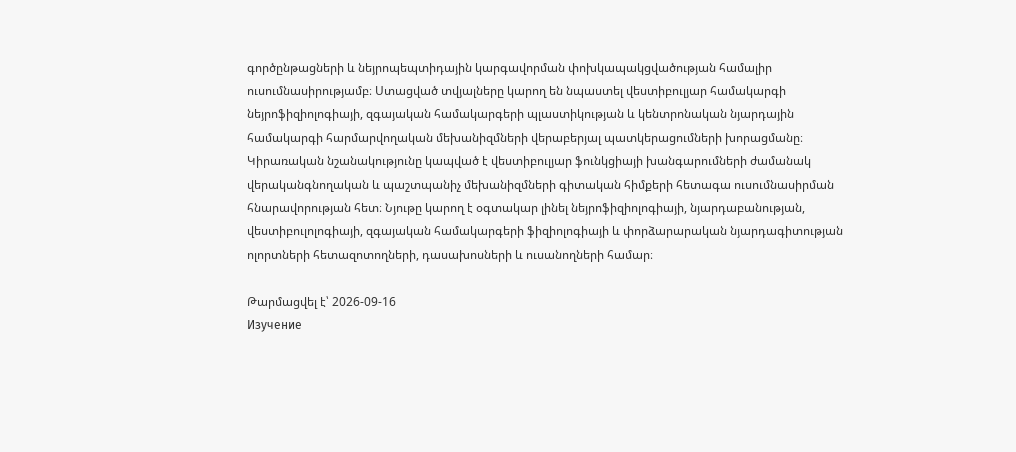գործընթացների և նեյրոպեպտիդային կարգավորման փոխկապակցվածության համալիր ուսումնասիրությամբ։ Ստացված տվյալները կարող են նպաստել վեստիբուլյար համակարգի նեյրոֆիզիոլոգիայի, զգայական համակարգերի պլաստիկության և կենտրոնական նյարդային համակարգի հարմարվողական մեխանիզմների վերաբերյալ պատկերացումների խորացմանը։ Կիրառական նշանակությունը կապված է վեստիբուլյար ֆունկցիայի խանգարումների ժամանակ վերականգնողական և պաշտպանիչ մեխանիզմների գիտական հիմքերի հետագա ուսումնասիրման հնարավորության հետ։ Նյութը կարող է օգտակար լինել նեյրոֆիզիոլոգիայի, նյարդաբանության, վեստիբուլոլոգիայի, զգայական համակարգերի ֆիզիոլոգիայի և փորձարարական նյարդագիտության ոլորտների հետազոտողների, դասախոսների և ուսանողների համար։

Թարմացվել է՝ 2026-09-16
Изучение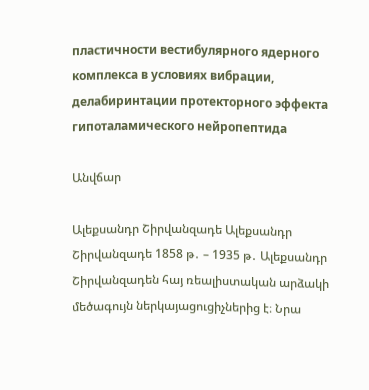пластичности вестибулярного ядерного комплекса в условиях вибрации, делабиринтации протекторного эффекта гипоталамического нейропептида

Անվճար

Ալեքսանդր Շիրվանզադե Ալեքսանդր Շիրվանզադե 1858 թ․ – 1935 թ․ Ալեքսանդր Շիրվանզադեն հայ ռեալիստական արձակի մեծագույն ներկայացուցիչներից է։ Նրա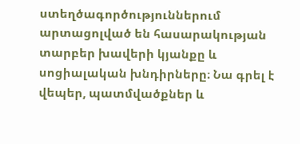ստեղծագործություններում արտացոլված են հասարակության տարբեր խավերի կյանքը և սոցիալական խնդիրները։ Նա գրել է վեպեր, պատմվածքներ և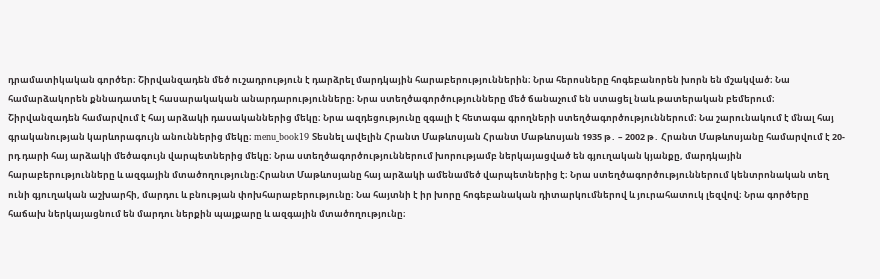դրամատիկական գործեր։ Շիրվանզադեն մեծ ուշադրություն է դարձրել մարդկային հարաբերություններին։ Նրա հերոսները հոգեբանորեն խորն են մշակված։ Նա համարձակորեն քննադատել է հասարակական անարդարությունները։ Նրա ստեղծագործությունները մեծ ճանաչում են ստացել նաև թատերական բեմերում։ Շիրվանզադեն համարվում է հայ արձակի դասականներից մեկը։ Նրա ազդեցությունը զգալի է հետագա գրողների ստեղծագործություններում։ Նա շարունակում է մնալ հայ գրականության կարևորագույն անուններից մեկը։ menu_book19 Տեսնել ավելին Հրանտ Մաթևոսյան Հրանտ Մաթևոսյան 1935 թ․ – 2002 թ․ Հրանտ Մաթևոսյանը համարվում է 20-րդ դարի հայ արձակի մեծագույն վարպետներից մեկը։ Նրա ստեղծագործություններում խորությամբ ներկայացված են գյուղական կյանքը, մարդկային հարաբերությունները և ազգային մտածողությունը։Հրանտ Մաթևոսյանը հայ արձակի ամենամեծ վարպետներից է։ Նրա ստեղծագործություններում կենտրոնական տեղ ունի գյուղական աշխարհի, մարդու և բնության փոխհարաբերությունը։ Նա հայտնի է իր խորը հոգեբանական դիտարկումներով և յուրահատուկ լեզվով։ Նրա գործերը հաճախ ներկայացնում են մարդու ներքին պայքարը և ազգային մտածողությունը։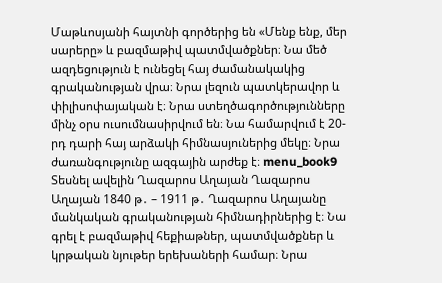Մաթևոսյանի հայտնի գործերից են «Մենք ենք, մեր սարերը» և բազմաթիվ պատմվածքներ։ Նա մեծ ազդեցություն է ունեցել հայ ժամանակակից գրականության վրա։ Նրա լեզուն պատկերավոր և փիլիսոփայական է։ Նրա ստեղծագործությունները մինչ օրս ուսումնասիրվում են։ Նա համարվում է 20-րդ դարի հայ արձակի հիմնասյուներից մեկը։ Նրա ժառանգությունը ազգային արժեք է։ menu_book9 Տեսնել ավելին Ղազարոս Աղայան Ղազարոս Աղայան 1840 թ․ – 1911 թ․ Ղազարոս Աղայանը մանկական գրականության հիմնադիրներից է։ Նա գրել է բազմաթիվ հեքիաթներ, պատմվածքներ և կրթական նյութեր երեխաների համար։ Նրա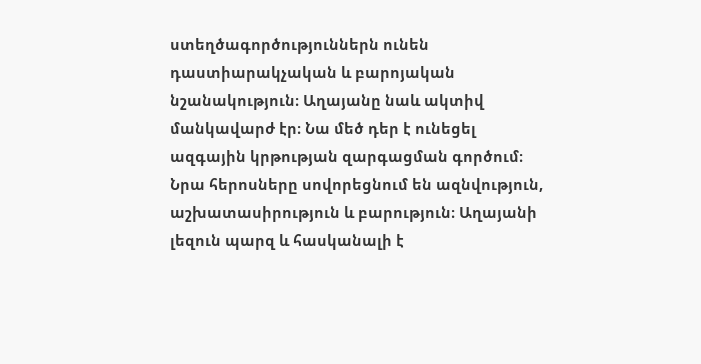ստեղծագործություններն ունեն դաստիարակչական և բարոյական նշանակություն։ Աղայանը նաև ակտիվ մանկավարժ էր։ Նա մեծ դեր է ունեցել ազգային կրթության զարգացման գործում։ Նրա հերոսները սովորեցնում են ազնվություն, աշխատասիրություն և բարություն։ Աղայանի լեզուն պարզ և հասկանալի է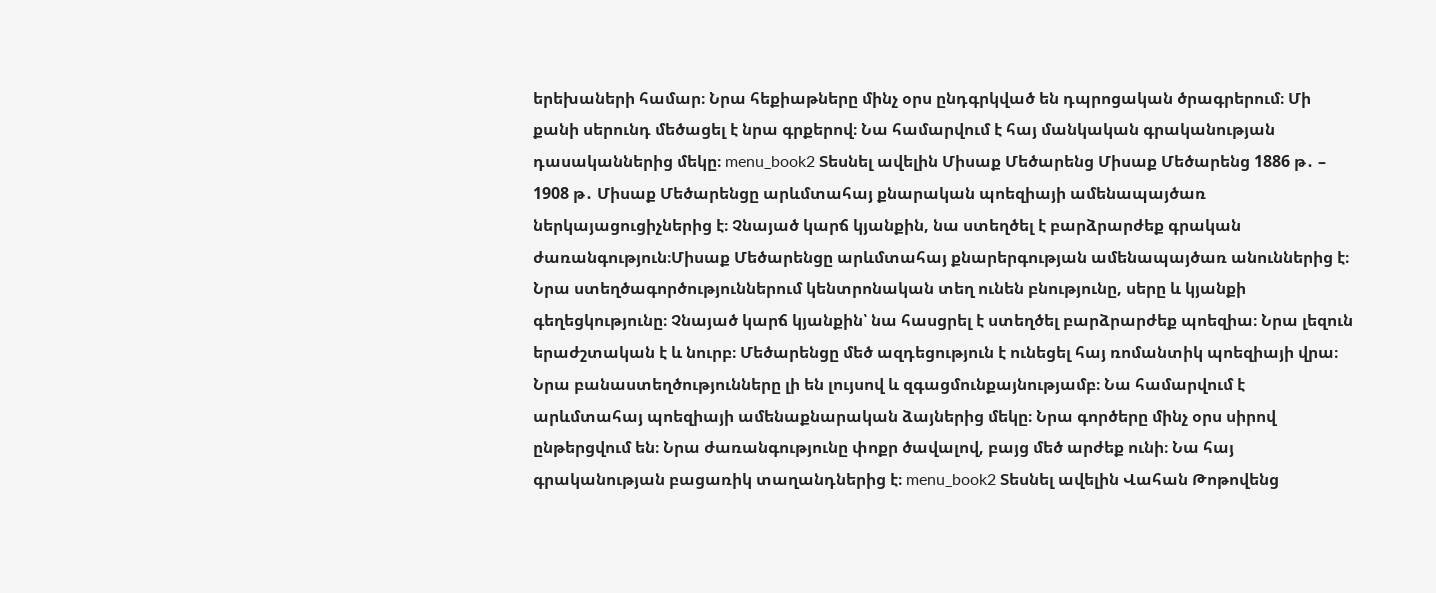երեխաների համար։ Նրա հեքիաթները մինչ օրս ընդգրկված են դպրոցական ծրագրերում։ Մի քանի սերունդ մեծացել է նրա գրքերով։ Նա համարվում է հայ մանկական գրականության դասականներից մեկը։ menu_book2 Տեսնել ավելին Միսաք Մեծարենց Միսաք Մեծարենց 1886 թ․ – 1908 թ․ Միսաք Մեծարենցը արևմտահայ քնարական պոեզիայի ամենապայծառ ներկայացուցիչներից է։ Չնայած կարճ կյանքին, նա ստեղծել է բարձրարժեք գրական ժառանգություն։Միսաք Մեծարենցը արևմտահայ քնարերգության ամենապայծառ անուններից է։ Նրա ստեղծագործություններում կենտրոնական տեղ ունեն բնությունը, սերը և կյանքի գեղեցկությունը։ Չնայած կարճ կյանքին՝ նա հասցրել է ստեղծել բարձրարժեք պոեզիա։ Նրա լեզուն երաժշտական է և նուրբ։ Մեծարենցը մեծ ազդեցություն է ունեցել հայ ռոմանտիկ պոեզիայի վրա։ Նրա բանաստեղծությունները լի են լույսով և զգացմունքայնությամբ։ Նա համարվում է արևմտահայ պոեզիայի ամենաքնարական ձայներից մեկը։ Նրա գործերը մինչ օրս սիրով ընթերցվում են։ Նրա ժառանգությունը փոքր ծավալով, բայց մեծ արժեք ունի։ Նա հայ գրականության բացառիկ տաղանդներից է։ menu_book2 Տեսնել ավելին Վահան Թոթովենց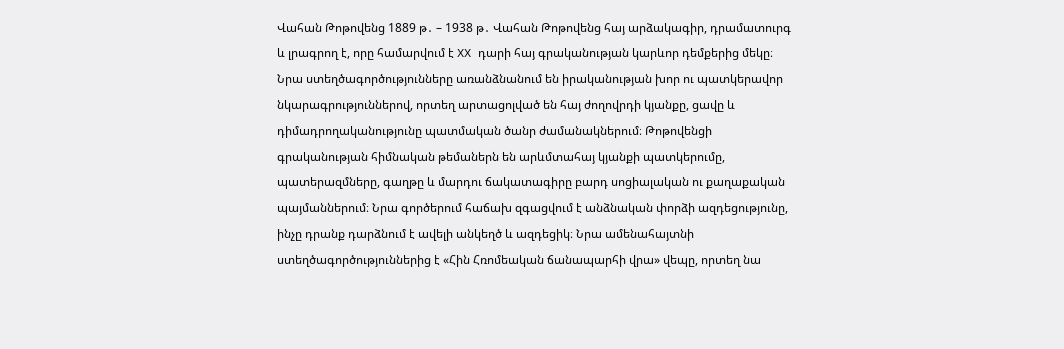Վահան Թոթովենց 1889 թ․ – 1938 թ․ Վահան Թոթովենց հայ արձակագիր, դրամատուրգ և լրագրող է, որը համարվում է XX դարի հայ գրականության կարևոր դեմքերից մեկը։ Նրա ստեղծագործությունները առանձնանում են իրականության խոր ու պատկերավոր նկարագրություններով, որտեղ արտացոլված են հայ ժողովրդի կյանքը, ցավը և դիմադրողականությունը պատմական ծանր ժամանակներում։ Թոթովենցի գրականության հիմնական թեմաներն են արևմտահայ կյանքի պատկերումը, պատերազմները, գաղթը և մարդու ճակատագիրը բարդ սոցիալական ու քաղաքական պայմաններում։ Նրա գործերում հաճախ զգացվում է անձնական փորձի ազդեցությունը, ինչը դրանք դարձնում է ավելի անկեղծ և ազդեցիկ։ Նրա ամենահայտնի ստեղծագործություններից է «Հին Հռոմեական ճանապարհի վրա» վեպը, որտեղ նա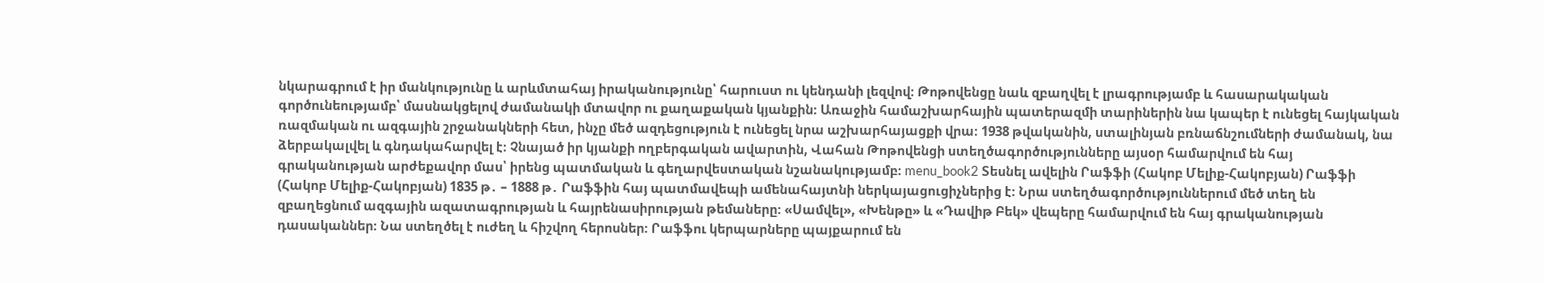նկարագրում է իր մանկությունը և արևմտահայ իրականությունը՝ հարուստ ու կենդանի լեզվով։ Թոթովենցը նաև զբաղվել է լրագրությամբ և հասարակական գործունեությամբ՝ մասնակցելով ժամանակի մտավոր ու քաղաքական կյանքին։ Առաջին համաշխարհային պատերազմի տարիներին նա կապեր է ունեցել հայկական ռազմական ու ազգային շրջանակների հետ, ինչը մեծ ազդեցություն է ունեցել նրա աշխարհայացքի վրա։ 1938 թվականին, ստալինյան բռնաճնշումների ժամանակ, նա ձերբակալվել և գնդակահարվել է։ Չնայած իր կյանքի ողբերգական ավարտին, Վահան Թոթովենցի ստեղծագործությունները այսօր համարվում են հայ գրականության արժեքավոր մաս՝ իրենց պատմական և գեղարվեստական նշանակությամբ։ menu_book2 Տեսնել ավելին Րաֆֆի (Հակոբ Մելիք-Հակոբյան) Րաֆֆի (Հակոբ Մելիք-Հակոբյան) 1835 թ․ – 1888 թ․ Րաֆֆին հայ պատմավեպի ամենահայտնի ներկայացուցիչներից է։ Նրա ստեղծագործություններում մեծ տեղ են զբաղեցնում ազգային ազատագրության և հայրենասիրության թեմաները։ «Սամվել», «Խենթը» և «Դավիթ Բեկ» վեպերը համարվում են հայ գրականության դասականներ։ Նա ստեղծել է ուժեղ և հիշվող հերոսներ։ Րաֆֆու կերպարները պայքարում են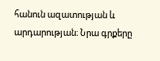հանուն ազատության և արդարության։ Նրա գրքերը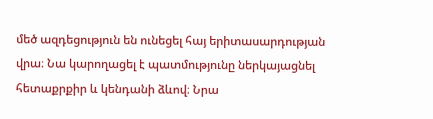մեծ ազդեցություն են ունեցել հայ երիտասարդության վրա։ Նա կարողացել է պատմությունը ներկայացնել հետաքրքիր և կենդանի ձևով։ Նրա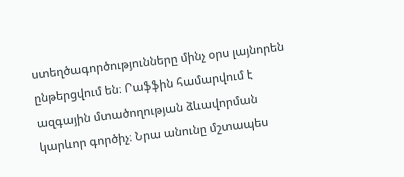ստեղծագործությունները մինչ օրս լայնորեն ընթերցվում են։ Րաֆֆին համարվում է ազգային մտածողության ձևավորման կարևոր գործիչ։ Նրա անունը մշտապես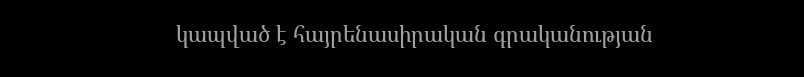կապված է հայրենասիրական գրականության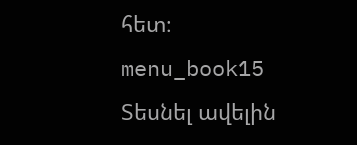հետ։ menu_book15 Տեսնել ավելին